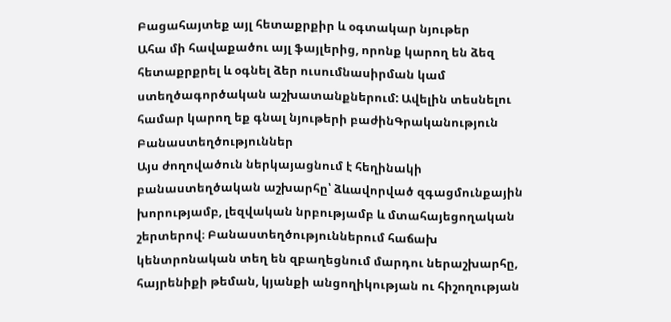Բացահայտեք այլ հետաքրքիր և օգտակար նյութեր
Ահա մի հավաքածու այլ ֆայլերից, որոնք կարող են ձեզ հետաքրքրել և օգնել ձեր ուսումնասիրման կամ ստեղծագործական աշխատանքներում: Ավելին տեսնելու համար կարող եք գնալ նյութերի բաժինԳրականություն
Բանաստեղծություններ
Այս ժողովածուն ներկայացնում է հեղինակի բանաստեղծական աշխարհը՝ ձևավորված զգացմունքային խորությամբ, լեզվական նրբությամբ և մտահայեցողական շերտերով։ Բանաստեղծություններում հաճախ կենտրոնական տեղ են զբաղեցնում մարդու ներաշխարհը, հայրենիքի թեման, կյանքի անցողիկության ու հիշողության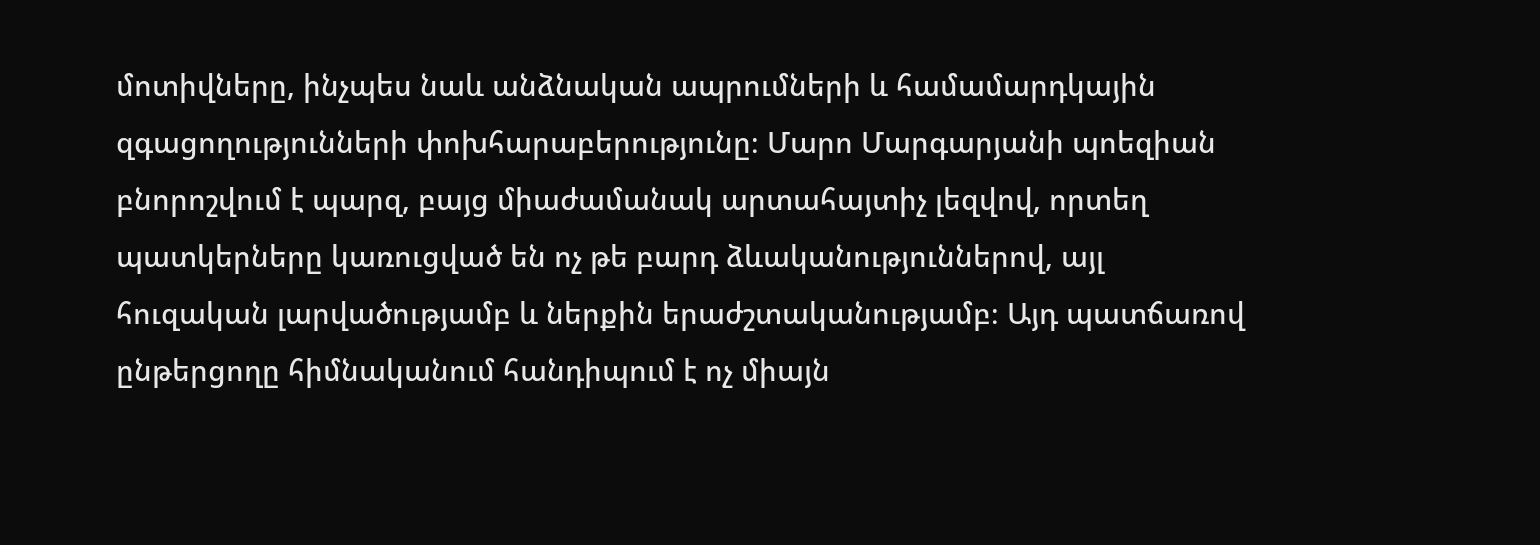մոտիվները, ինչպես նաև անձնական ապրումների և համամարդկային զգացողությունների փոխհարաբերությունը։ Մարո Մարգարյանի պոեզիան բնորոշվում է պարզ, բայց միաժամանակ արտահայտիչ լեզվով, որտեղ պատկերները կառուցված են ոչ թե բարդ ձևականություններով, այլ հուզական լարվածությամբ և ներքին երաժշտականությամբ։ Այդ պատճառով ընթերցողը հիմնականում հանդիպում է ոչ միայն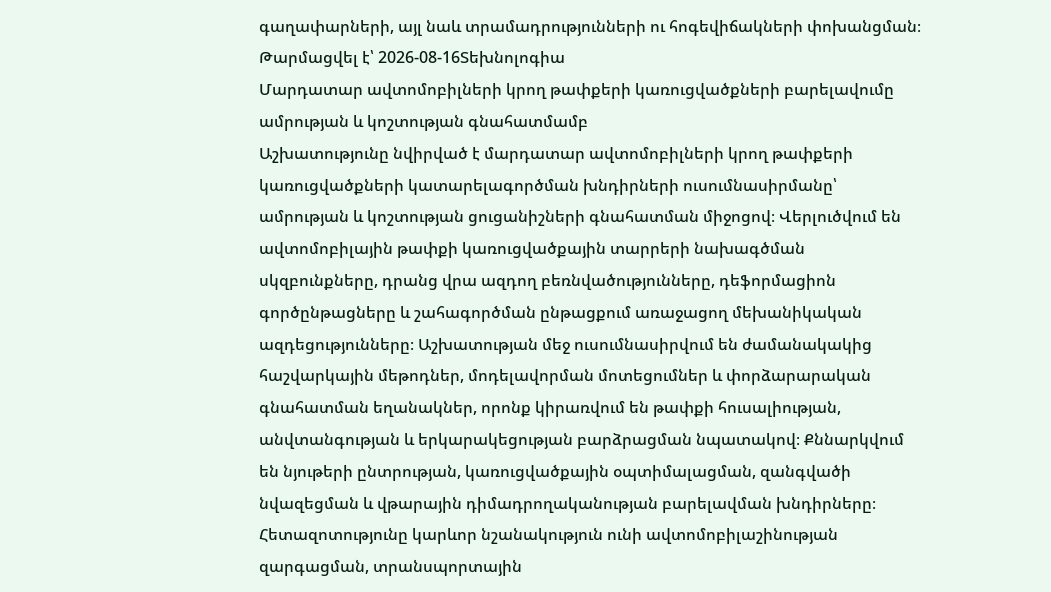գաղափարների, այլ նաև տրամադրությունների ու հոգեվիճակների փոխանցման։
Թարմացվել է՝ 2026-08-16Տեխնոլոգիա
Մարդատար ավտոմոբիլների կրող թափքերի կառուցվածքների բարելավումը ամրության և կոշտության գնահատմամբ
Աշխատությունը նվիրված է մարդատար ավտոմոբիլների կրող թափքերի կառուցվածքների կատարելագործման խնդիրների ուսումնասիրմանը՝ ամրության և կոշտության ցուցանիշների գնահատման միջոցով։ Վերլուծվում են ավտոմոբիլային թափքի կառուցվածքային տարրերի նախագծման սկզբունքները, դրանց վրա ազդող բեռնվածությունները, դեֆորմացիոն գործընթացները և շահագործման ընթացքում առաջացող մեխանիկական ազդեցությունները։ Աշխատության մեջ ուսումնասիրվում են ժամանակակից հաշվարկային մեթոդներ, մոդելավորման մոտեցումներ և փորձարարական գնահատման եղանակներ, որոնք կիրառվում են թափքի հուսալիության, անվտանգության և երկարակեցության բարձրացման նպատակով։ Քննարկվում են նյութերի ընտրության, կառուցվածքային օպտիմալացման, զանգվածի նվազեցման և վթարային դիմադրողականության բարելավման խնդիրները։ Հետազոտությունը կարևոր նշանակություն ունի ավտոմոբիլաշինության զարգացման, տրանսպորտային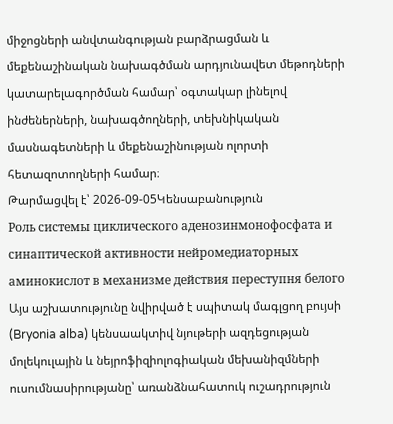միջոցների անվտանգության բարձրացման և մեքենաշինական նախագծման արդյունավետ մեթոդների կատարելագործման համար՝ օգտակար լինելով ինժեներների, նախագծողների, տեխնիկական մասնագետների և մեքենաշինության ոլորտի հետազոտողների համար։
Թարմացվել է՝ 2026-09-05Կենսաբանություն
Роль системы циклического аденозинмонофосфата и синаптической активности нейромедиаторных аминокислот в механизме действия переступня белого
Այս աշխատությունը նվիրված է սպիտակ մագլցող բույսի (Bryonia alba) կենսաակտիվ նյութերի ազդեցության մոլեկուլային և նեյրոֆիզիոլոգիական մեխանիզմների ուսումնասիրությանը՝ առանձնահատուկ ուշադրություն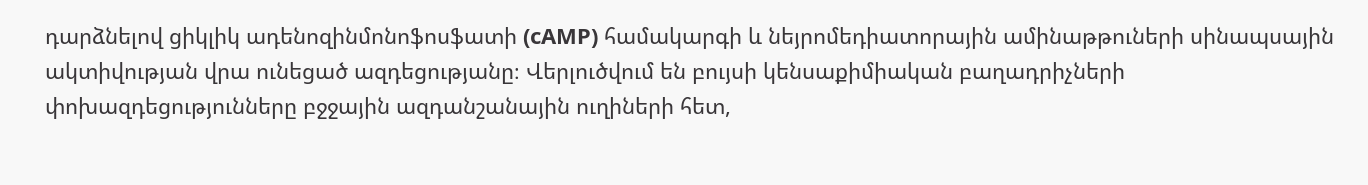դարձնելով ցիկլիկ ադենոզինմոնոֆոսֆատի (cAMP) համակարգի և նեյրոմեդիատորային ամինաթթուների սինապսային ակտիվության վրա ունեցած ազդեցությանը։ Վերլուծվում են բույսի կենսաքիմիական բաղադրիչների փոխազդեցությունները բջջային ազդանշանային ուղիների հետ,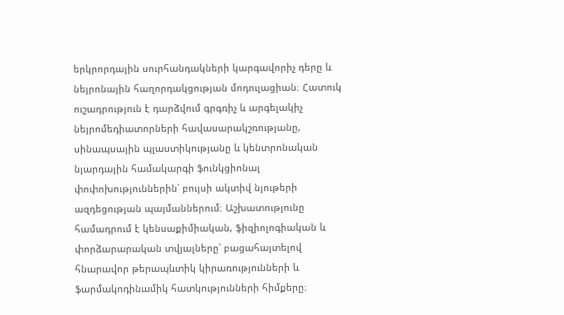երկրորդային սուրհանդակների կարգավորիչ դերը և նեյրոնային հաղորդակցության մոդուլացիան։ Հատուկ ուշադրություն է դարձվում գրգռիչ և արգելակիչ նեյրոմեդիատորների հավասարակշռությանը, սինապսային պլաստիկությանը և կենտրոնական նյարդային համակարգի ֆունկցիոնալ փոփոխություններին՝ բույսի ակտիվ նյութերի ազդեցության պայմաններում։ Աշխատությունը համադրում է կենսաքիմիական, ֆիզիոլոգիական և փորձարարական տվյալները՝ բացահայտելով հնարավոր թերապևտիկ կիրառությունների և ֆարմակոդինամիկ հատկությունների հիմքերը։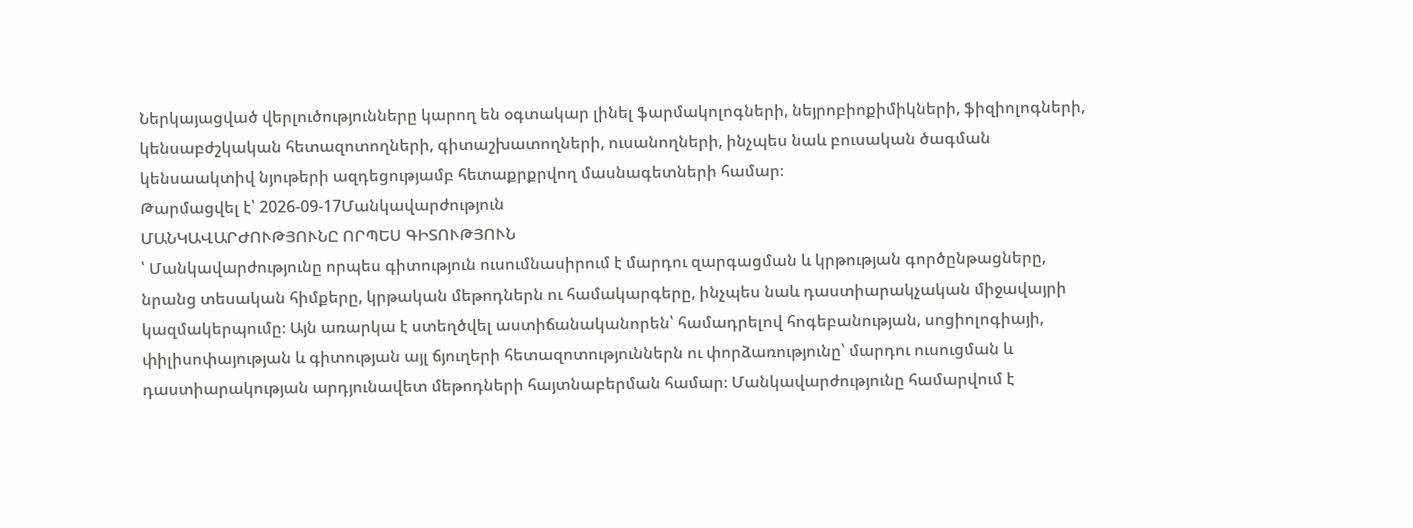Ներկայացված վերլուծությունները կարող են օգտակար լինել ֆարմակոլոգների, նեյրոբիոքիմիկների, ֆիզիոլոգների, կենսաբժշկական հետազոտողների, գիտաշխատողների, ուսանողների, ինչպես նաև բուսական ծագման կենսաակտիվ նյութերի ազդեցությամբ հետաքրքրվող մասնագետների համար։
Թարմացվել է՝ 2026-09-17Մանկավարժություն
ՄԱՆԿԱՎԱՐԺՈՒԹՅՈՒՆԸ ՈՐՊԵՍ ԳԻՏՈՒԹՅՈՒՆ
՝ Մանկավարժությունը որպես գիտություն ուսումնասիրում է մարդու զարգացման և կրթության գործընթացները, նրանց տեսական հիմքերը, կրթական մեթոդներն ու համակարգերը, ինչպես նաև դաստիարակչական միջավայրի կազմակերպումը։ Այն առարկա է ստեղծվել աստիճանականորեն՝ համադրելով հոգեբանության, սոցիոլոգիայի, փիլիսոփայության և գիտության այլ ճյուղերի հետազոտություններն ու փորձառությունը՝ մարդու ուսուցման և դաստիարակության արդյունավետ մեթոդների հայտնաբերման համար։ Մանկավարժությունը համարվում է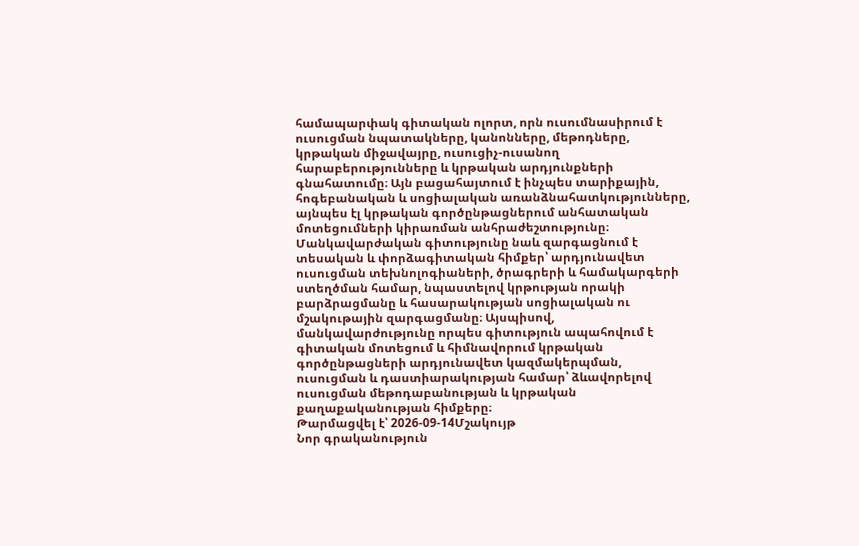համապարփակ գիտական ոլորտ, որն ուսումնասիրում է ուսուցման նպատակները, կանոնները, մեթոդները, կրթական միջավայրը, ուսուցիչ-ուսանող հարաբերությունները և կրթական արդյունքների գնահատումը։ Այն բացահայտում է ինչպես տարիքային, հոգեբանական և սոցիալական առանձնահատկությունները, այնպես էլ կրթական գործընթացներում անհատական մոտեցումների կիրառման անհրաժեշտությունը։ Մանկավարժական գիտությունը նաև զարգացնում է տեսական և փորձագիտական հիմքեր՝ արդյունավետ ուսուցման տեխնոլոգիաների, ծրագրերի և համակարգերի ստեղծման համար, նպաստելով կրթության որակի բարձրացմանը և հասարակության սոցիալական ու մշակութային զարգացմանը։ Այսպիսով, մանկավարժությունը որպես գիտություն ապահովում է գիտական մոտեցում և հիմնավորում կրթական գործընթացների արդյունավետ կազմակերպման, ուսուցման և դաստիարակության համար՝ ձևավորելով ուսուցման մեթոդաբանության և կրթական քաղաքականության հիմքերը։
Թարմացվել է՝ 2026-09-14Մշակույթ
Նոր գրականություն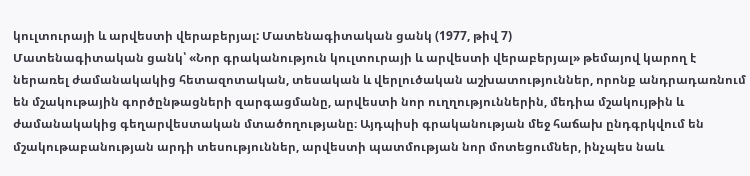կուլտուրայի և արվեստի վերաբերյալ: Մատենագիտական ցանկ (1977, թիվ 7)
Մատենագիտական ցանկ՝ «Նոր գրականություն կուլտուրայի և արվեստի վերաբերյալ» թեմայով կարող է ներառել ժամանակակից հետազոտական, տեսական և վերլուծական աշխատություններ, որոնք անդրադառնում են մշակութային գործընթացների զարգացմանը, արվեստի նոր ուղղություններին, մեդիա մշակույթին և ժամանակակից գեղարվեստական մտածողությանը։ Այդպիսի գրականության մեջ հաճախ ընդգրկվում են մշակութաբանության արդի տեսություններ, արվեստի պատմության նոր մոտեցումներ, ինչպես նաև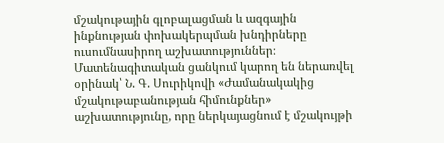մշակութային գլոբալացման և ազգային ինքնության փոխակերպման խնդիրները ուսումնասիրող աշխատություններ։ Մատենագիտական ցանկում կարող են ներառվել օրինակ՝ Ն. Գ. Սուրիկովի «Ժամանակակից մշակութաբանության հիմունքներ» աշխատությունը, որը ներկայացնում է մշակույթի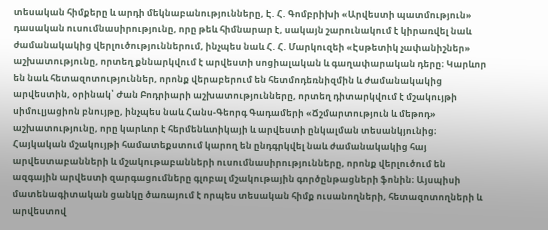տեսական հիմքերը և արդի մեկնաբանությունները, Է. Հ. Գոմբրիխի «Արվեստի պատմություն» դասական ուսումնասիրությունը, որը թեև հիմնարար է, սակայն շարունակում է կիրառվել նաև ժամանակակից վերլուծություններում, ինչպես նաև Հ. Հ. Մարկուզեի «Էսթետիկ չափանիշներ» աշխատությունը, որտեղ քննարկվում է արվեստի սոցիալական և գաղափարական դերը։ Կարևոր են նաև հետազոտություններ, որոնք վերաբերում են հետմոդեռնիզմին և ժամանակակից արվեստին, օրինակ՝ Ժան Բոդրիարի աշխատությունները, որտեղ դիտարկվում է մշակույթի սիմուլյացիոն բնույթը, ինչպես նաև Հանս-Գեորգ Գադամերի «Ճշմարտություն և մեթոդ» աշխատությունը, որը կարևոր է հերմենևտիկայի և արվեստի ընկալման տեսանկյունից։ Հայկական մշակույթի համատեքստում կարող են ընդգրկվել նաև ժամանակակից հայ արվեստաբանների և մշակութաբանների ուսումնասիրությունները, որոնք վերլուծում են ազգային արվեստի զարգացումները գլոբալ մշակութային գործընթացների ֆոնին։ Այսպիսի մատենագիտական ցանկը ծառայում է որպես տեսական հիմք ուսանողների, հետազոտողների և արվեստով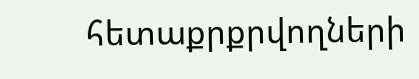հետաքրքրվողների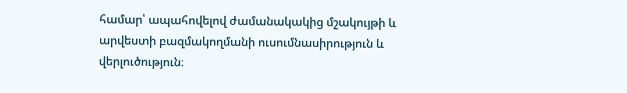համար՝ ապահովելով ժամանակակից մշակույթի և արվեստի բազմակողմանի ուսումնասիրություն և վերլուծություն։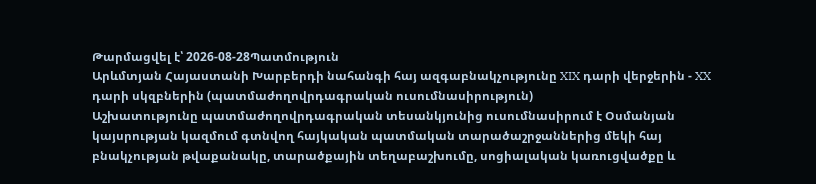Թարմացվել է՝ 2026-08-28Պատմություն
Արևմտյան Հայաստանի Խարբերդի նահանգի հայ ազգաբնակչությունը XIX դարի վերջերին - XX դարի սկզբներին (պատմաժողովրդագրական ուսումնասիրություն)
Աշխատությունը պատմաժողովրդագրական տեսանկյունից ուսումնասիրում է Օսմանյան կայսրության կազմում գտնվող հայկական պատմական տարածաշրջաններից մեկի հայ բնակչության թվաքանակը, տարածքային տեղաբաշխումը, սոցիալական կառուցվածքը և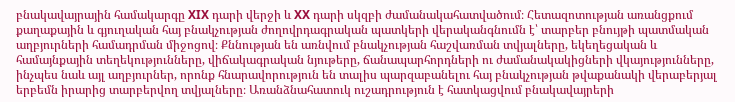բնակավայրային համակարգը XIX դարի վերջի և XX դարի սկզբի ժամանակահատվածում։ Հետազոտության առանցքում քաղաքային և գյուղական հայ բնակչության ժողովրդագրական պատկերի վերականգնումն է՝ տարբեր բնույթի պատմական աղբյուրների համադրման միջոցով։ Քննության են առնվում բնակչության հաշվառման տվյալները, եկեղեցական և համայնքային տեղեկությունները, վիճակագրական նյութերը, ճանապարհորդների ու ժամանակակիցների վկայությունները, ինչպես նաև այլ աղբյուրներ, որոնք հնարավորություն են տալիս պարզաբանելու հայ բնակչության թվաքանակի վերաբերյալ երբեմն իրարից տարբերվող տվյալները։ Առանձնահատուկ ուշադրություն է հատկացվում բնակավայրերի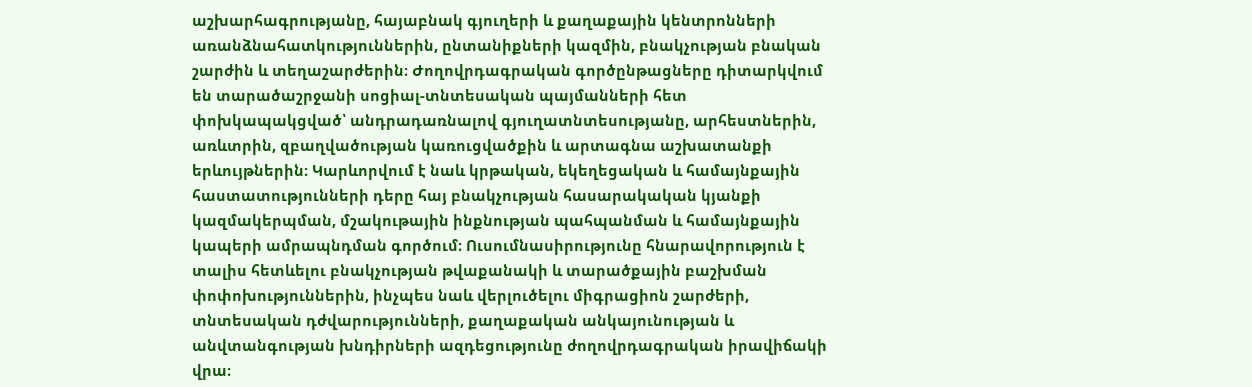աշխարհագրությանը, հայաբնակ գյուղերի և քաղաքային կենտրոնների առանձնահատկություններին, ընտանիքների կազմին, բնակչության բնական շարժին և տեղաշարժերին։ Ժողովրդագրական գործընթացները դիտարկվում են տարածաշրջանի սոցիալ-տնտեսական պայմանների հետ փոխկապակցված՝ անդրադառնալով գյուղատնտեսությանը, արհեստներին, առևտրին, զբաղվածության կառուցվածքին և արտագնա աշխատանքի երևույթներին։ Կարևորվում է նաև կրթական, եկեղեցական և համայնքային հաստատությունների դերը հայ բնակչության հասարակական կյանքի կազմակերպման, մշակութային ինքնության պահպանման և համայնքային կապերի ամրապնդման գործում։ Ուսումնասիրությունը հնարավորություն է տալիս հետևելու բնակչության թվաքանակի և տարածքային բաշխման փոփոխություններին, ինչպես նաև վերլուծելու միգրացիոն շարժերի, տնտեսական դժվարությունների, քաղաքական անկայունության և անվտանգության խնդիրների ազդեցությունը ժողովրդագրական իրավիճակի վրա։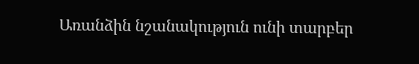Առանձին նշանակություն ունի տարբեր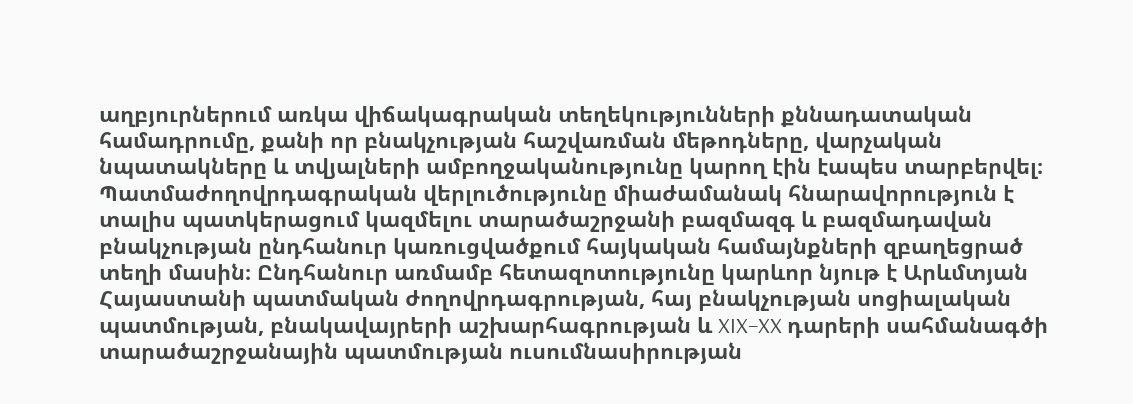աղբյուրներում առկա վիճակագրական տեղեկությունների քննադատական համադրումը, քանի որ բնակչության հաշվառման մեթոդները, վարչական նպատակները և տվյալների ամբողջականությունը կարող էին էապես տարբերվել։ Պատմաժողովրդագրական վերլուծությունը միաժամանակ հնարավորություն է տալիս պատկերացում կազմելու տարածաշրջանի բազմազգ և բազմադավան բնակչության ընդհանուր կառուցվածքում հայկական համայնքների զբաղեցրած տեղի մասին։ Ընդհանուր առմամբ հետազոտությունը կարևոր նյութ է Արևմտյան Հայաստանի պատմական ժողովրդագրության, հայ բնակչության սոցիալական պատմության, բնակավայրերի աշխարհագրության և XIX–XX դարերի սահմանագծի տարածաշրջանային պատմության ուսումնասիրության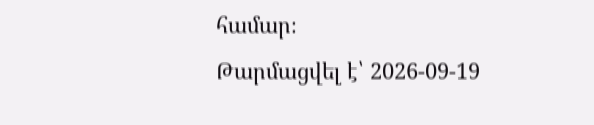համար։
Թարմացվել է՝ 2026-09-19